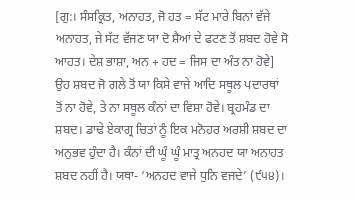[ਗੁ:। ਸੰਸਕ੍ਰਿਤ, ਅਨਾਹਤ, ਜੋ ਹਤ = ਸੱਟ ਮਾਰੇ ਬਿਨਾਂ ਵੱਜੇ ਅਨਾਹਤ, ਜੇ ਸੱਟ ਵੱਜਣ ਯਾ ਦੋ ਸ਼ੈਆਂ ਦੇ ਫਟਣ ਤੋਂ ਸ਼ਬਦ ਹੋਵੇ ਸੋ ਆਹਤ। ਦੇਸ਼ ਭਾਸ਼ਾ, ਅਨ + ਹਦ = ਜਿਸ ਦਾ ਅੰਤ ਨਾ ਹੋਵੇ] ਉਹ ਸ਼ਬਦ ਜੋ ਗਲੇ ਤੋਂ ਯਾ ਕਿਸੇ ਵਾਜੇ ਆਦਿ ਸਥੂਲ ਪਦਾਰਥਾਂ ਤੋਂ ਨਾ ਹੋਵੇ, ਤੇ ਨਾ ਸਥੂਲ ਕੰਨਾਂ ਦਾ ਵਿਸ਼ਾ ਹੋਵੇ। ਬ੍ਰਹਮੰਡ ਦਾ ਸ਼ਬਦ। ਡਾਢੇ ਏਕਾਗ੍ਰ ਚਿਤਾਂ ਨੂੰ ਇਕ ਮਨੋਹਰ ਅਰਸ਼ੀ ਸ਼ਬਦ ਦਾ ਅਨੁਭਵ ਹੁੰਦਾ ਹੈ। ਕੰਨਾਂ ਦੀ ਘੂੰ ਘੂੰ ਮਾਤ੍ਰ ਅਨਹਦ ਯਾ ਅਨਾਹਤ ਸ਼ਬਦ ਨਹੀਂ ਹੈ। ਯਥਾ- ‘ਅਨਹਦ ਵਾਜੇ ਧੁਨਿ ਵਜਦੇ’ (੯੫੪)।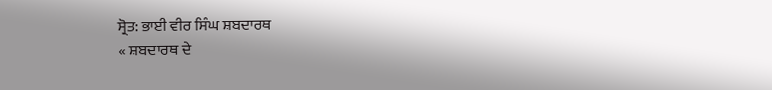ਸ੍ਰੋਤ: ਭਾਈ ਵੀਰ ਸਿੰਘ ਸ਼ਬਦਾਰਥ
« ਸ਼ਬਦਾਰਥ ਦੇ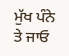ਮੁੱਖ ਪੰਨੇ ਤੇ ਜਾਓ